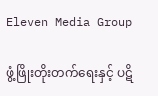Eleven Media Group

ဖွံ့ဖြိုးတိုးတက်ရေးနှင့် ပဋိ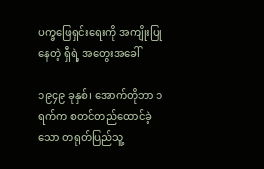ပက္ခဖြေရှင်းရေးကို အကျိုးပြုနေတဲ့ ရှီရဲ့ အတွေးအခေါ်

၁၉၄၉ ခုနှစ်၊ အောက်တိုဘာ ၁ ရက်က စတင်တည်ထောင်ခဲ့သော တရုတ်ပြည်သူ့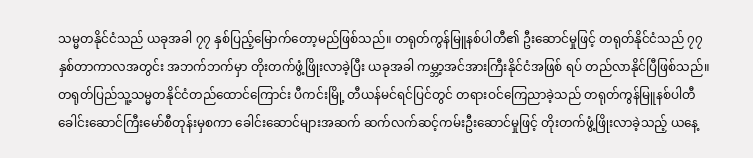သမ္မတနိုင်ငံသည် ယခုအခါ ၇၇ နှစ်ပြည့်မြောက်တော့မည်ဖြစ်သည်။ တရုတ်ကွန်မြူနစ်ပါတီ၏ ဦးဆောင်မှုဖြင့် တရုတ်နိုင်ငံသည် ၇၇ နှစ်တာကာလအတွင်း အဘက်ဘက်မှာ တိုးတက်ဖွံ့ဖြိုးလာခဲ့ပြီး ယခုအခါ ကမ္ဘာ့အင်အားကြီးနိုင်ငံအဖြစ် ရပ် တည်လာနိုင်ပြီဖြစ်သည်။ တရုတ်ပြည်သူ့သမ္မတနိုင်ငံတည်ထောင်ကြောင်း ပီကင်းမြို့ တီယန်မင်ရင်ပြင်တွင် တရားဝင်ကြေညာခဲ့သည် တရုတ်ကွန်မြူနစ်ပါတီခေါင်းဆောင်ကြီးမော်စီတုန်းမှစကာ ခေါင်းဆောင်များအဆက် ဆက်လက်ဆင့်ကမ်းဦးဆောင်မှုဖြင့် တိုးတက်ဖွံ့ဖြိုးလာခဲ့သည့် ယနေ့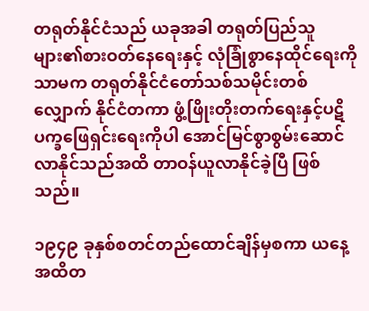တရုတ်နိုင်ငံသည် ယခုအခါ တရုတ်ပြည်သူ များ၏စားဝတ်နေရေးနှင့် လုံခြုံစွာနေထိုင်ရေးကိုသာမက တရုတ်နိုင်ငံတော်သစ်သမိုင်းတစ်လျှောက် နိုင်ငံတကာ ဖွံ့ဖြိုးတိုးတက်ရေးနှင့်ပဋိပက္ခဖြေရှင်းရေးကိုပါ အောင်မြင်စွာစွမ်းဆောင်လာနိုင်သည်အထိ တာဝန်ယူလာနိုင်ခဲ့ပြီ ဖြစ်သည်။

၁၉၄၉ ခုနှစ်စတင်တည်ထောင်ချိန်မှစကာ ယနေ့အထိတ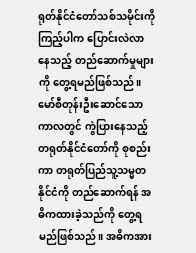ရုတ်နိုင်ငံတော်သစ်သမိုင်းကိုကြည့်ပါက ပြောင်းလဲလာနေသည့် တည်ဆောက်မှုများကို တွေ့ရမည်ဖြစ်သည်။ မော်စီတုန်းဦးဆောင်သောကာလတွင် ကွဲပြားနေသည့် တရုတ်နိုင်ငံတော်ကို စုစည်းကာ တရုတ်ပြည်သူ့သမ္မတနိုင်ငံကို တည်ဆောက်ရန် အဓိကထားခဲ့သည်ကို တွေ့ရမည်ဖြစ်သည်။ အဓိကအား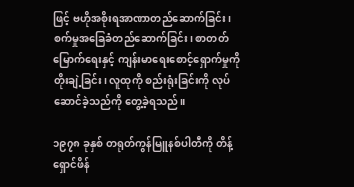ဖြင့် ဗဟိုအစိုးရအာဏာတည်ဆောက်ခြင်း၊ စက်မှုအခြေခံတည်ဆောက်ခြင်း၊ စာတတ်မြောက်ရေးနှင့် ကျန်းမာရေးစောင့်ရှောက်မှုကို တိုးချဲ့ခြင်း၊ လူထုကို စည်းရုံးခြင်းကို လုပ်ဆောင်ခဲ့သည်ကို တွေ့ခဲ့ရသည်။

၁၉၇၈ ခုနှစ် တရုတ်ကွန်မြူနစ်ပါတီကို တိန့်ရှောင်ဖိန်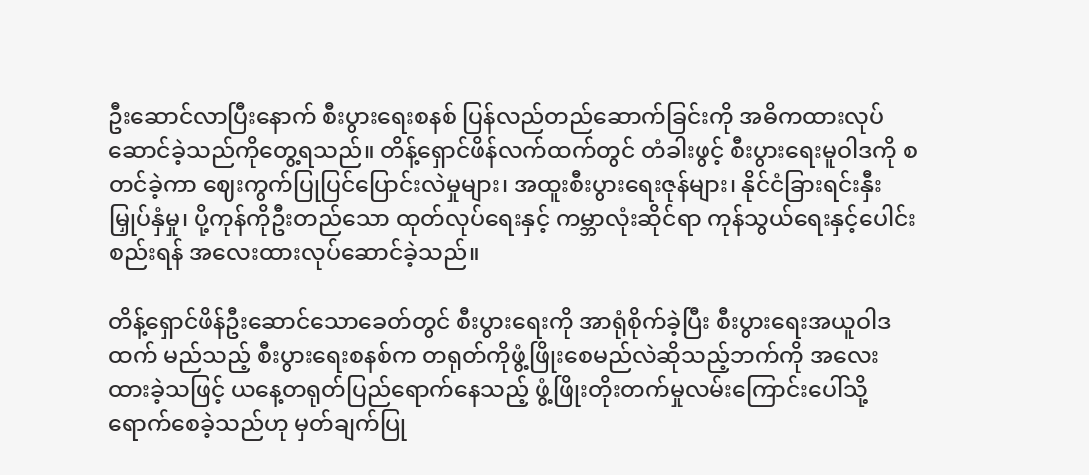ဦးဆောင်လာပြီးနောက် စီးပွားရေးစနစ် ပြန်လည်တည်ဆောက်ခြင်းကို အဓိကထားလုပ်ဆောင်ခဲ့သည်ကိုတွေ့ရသည်။ တိန့်ရှောင်ဖိန်လက်ထက်တွင် တံခါးဖွင့် စီးပွားရေးမူဝါဒကို စတင်ခဲ့ကာ ဈေးကွက်ပြုပြင်ပြောင်းလဲမှုများ၊ အထူးစီးပွားရေးဇုန်များ၊ နိုင်ငံခြားရင်းနှီးမြှုပ်နှံမှု၊ ပို့ကုန်ကိုဦးတည်သော ထုတ်လုပ်ရေးနှင့် ကမ္ဘာလုံးဆိုင်ရာ ကုန်သွယ်ရေးနှင့်ပေါင်းစည်းရန် အလေးထားလုပ်ဆောင်ခဲ့သည်။

တိန့်ရှောင်ဖိန်ဦးဆောင်သောခေတ်တွင် စီးပွားရေးကို အာရုံစိုက်ခဲ့ပြီး စီးပွားရေးအယူဝါဒထက် မည်သည့် စီးပွားရေးစနစ်က တရုတ်ကိုဖွံ့ဖြိုးစေမည်လဲဆိုသည့်ဘက်ကို အလေးထားခဲ့သဖြင့် ယနေ့တရုတ်ပြည်ရောက်နေသည့် ဖွံ့ဖြိုးတိုးတက်မှုလမ်းကြောင်းပေါ်သို့ ရောက်စေခဲ့သည်ဟု မှတ်ချက်ပြု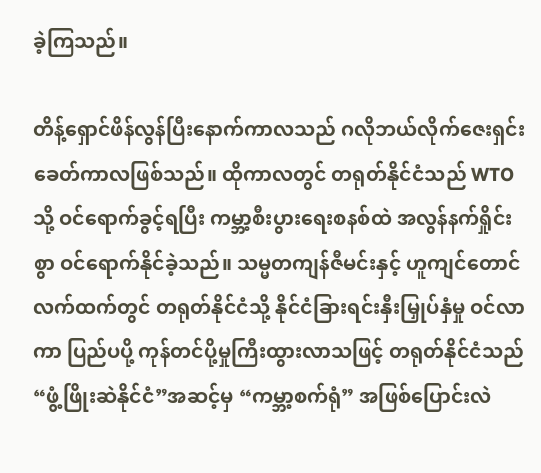ခဲ့ကြသည်။

တိန့်ရှောင်ဖိန်လွန်ပြီးနောက်ကာလသည် ဂလိုဘယ်လိုက်ဇေးရှင်းခေတ်ကာလဖြစ်သည်။ ထိုကာလတွင် တရုတ်နိုင်ငံသည် WTO သို့ ဝင်ရောက်ခွင့်ရပြီး ကမ္ဘာ့စီးပွားရေးစနစ်ထဲ အလွန်နက်ရှိုင်းစွာ ဝင်ရောက်နိုင်ခဲ့သည်။ သမ္မတကျန်ဇီမင်းနှင့် ဟူကျင်တောင်လက်ထက်တွင် တရုတ်နိုင်ငံသို့ နိုင်ငံခြားရင်းနှီးမြှုပ်နှံမှု ဝင်လာကာ ပြည်ပပို့ ကုန်တင်ပို့မှုကြီးထွားလာသဖြင့် တရုတ်နိုင်ငံသည် “ဖွံ့ဖြိုးဆဲနိုင်ငံ”အဆင့်မှ “ကမ္ဘာ့စက်ရုံ” အဖြစ်ပြောင်းလဲ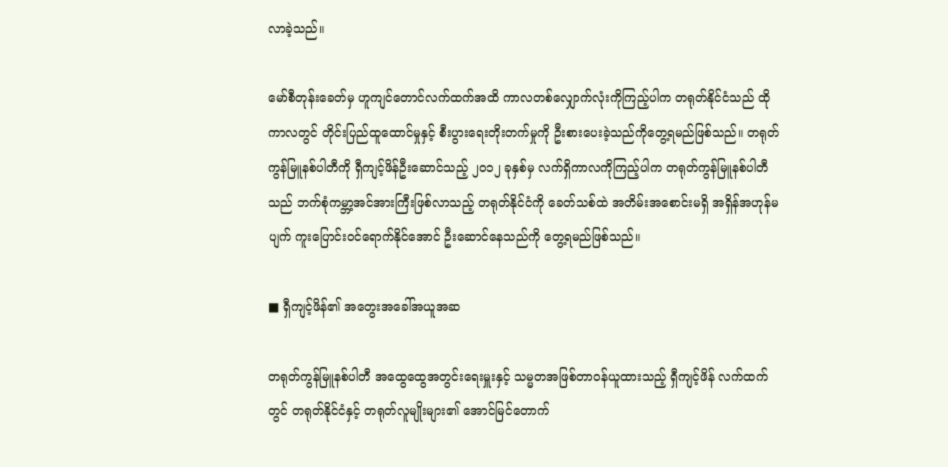လာခဲ့သည်။

မော်စီတုန်းခေတ်မှ ဟူကျင်တောင်လက်ထက်အထိ ကာလတစ်လျှောက်လုံးကိုကြည့်ပါက တရုတ်နိုင်ငံသည် ထိုကာလတွင် တိုင်းပြည်ထူထောင်မှုနှင့် စီးပွားရေးတိုးတက်မှုကို ဦးစားပေးခဲ့သည်ကိုတွေ့ရမည်ဖြစ်သည်။ တရုတ်ကွန်မြူနစ်ပါတီကို ရှီကျင့်ဖိန်ဦးဆောင်သည့် ၂၀၁၂ ခုနှစ်မှ လက်ရှိကာလကိုကြည့်ပါက တရုတ်ကွန်မြူနစ်ပါတီသည် ဘက်စုံကမ္ဘာ့အင်အားကြီးဖြစ်လာသည့် တရုတ်နိုင်ငံကို ခေတ်သစ်ထဲ အတိမ်းအစောင်းမရှိ အရှိန်အဟုန်မပျက် ကူးပြောင်းဝင်ရောက်နိုင်အောင် ဦးဆောင်နေသည်ကို တွေ့ရမည်ဖြစ်သည်။

■ ရှီကျင့်ဖိန်၏ အတွေးအခေါ်အယူအဆ

တရုတ်ကွန်မြူနစ်ပါတီ အထွေထွေအတွင်းရေးမှူးနှင့် သမ္မတအဖြစ်တာဝန်ယူထားသည့် ရှီကျင့်ဖိန် လက်ထက်တွင် တရုတ်နိုင်ငံနှင့် တရုတ်လူမျိုးများ၏ အောင်မြင်တောက်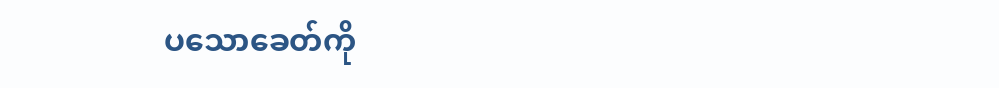ပသောခေတ်ကို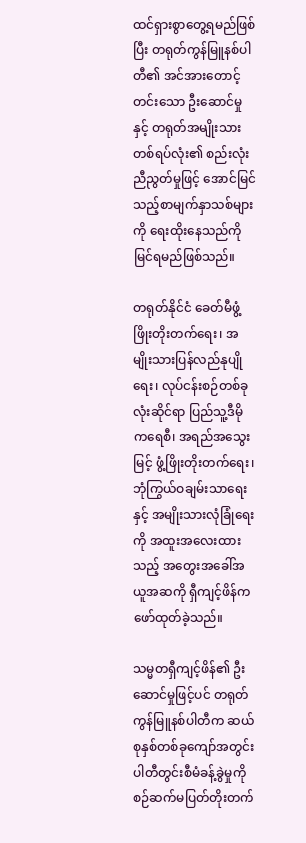ထင်ရှားစွာတွေ့ရမည်ဖြစ်ပြီး တရုတ်ကွန်မြူနစ်ပါတီ၏ အင်အားတောင့်တင်းသော ဦးဆောင်မှုနှင့် တရုတ်အမျိုးသားတစ်ရပ်လုံး၏ စည်းလုံးညီညွတ်မှုဖြင့် အောင်မြင်သည့်စာမျက်နှာသစ်များကို ရေးထိုးနေသည်ကို မြင်ရမည်ဖြစ်သည်။

တရုတ်နိုင်ငံ ခေတ်မီဖွံ့ဖြိုးတိုးတက်ရေး၊ အမျိုးသားပြန်လည်နုပျိုရေး၊ လုပ်ငန်းစဉ်တစ်ခုလုံးဆိုင်ရာ ပြည်သူ့ဒီမိုကရေစီ၊ အရည်အသွေးမြင့် ဖွံ့ဖြိုးတိုးတက်ရေး၊ ဘုံကြွယ်ဝချမ်းသာရေးနှင့် အမျိုးသားလုံခြုံရေးကို အထူးအလေးထားသည့် အတွေးအခေါ်အယူအဆကို ရှီကျင့်ဖိန်က ဖော်ထုတ်ခဲ့သည်။

သမ္မတရှီကျင့်ဖိန်၏ ဦးဆောင်မှုဖြင့်ပင် တရုတ်ကွန်မြူနစ်ပါတီက ဆယ်စုနှစ်တစ်ခုကျော်အတွင်း ပါတီတွင်းစီမံခန့်ခွဲမှုကို စဉ်ဆက်မပြတ်တိုးတက်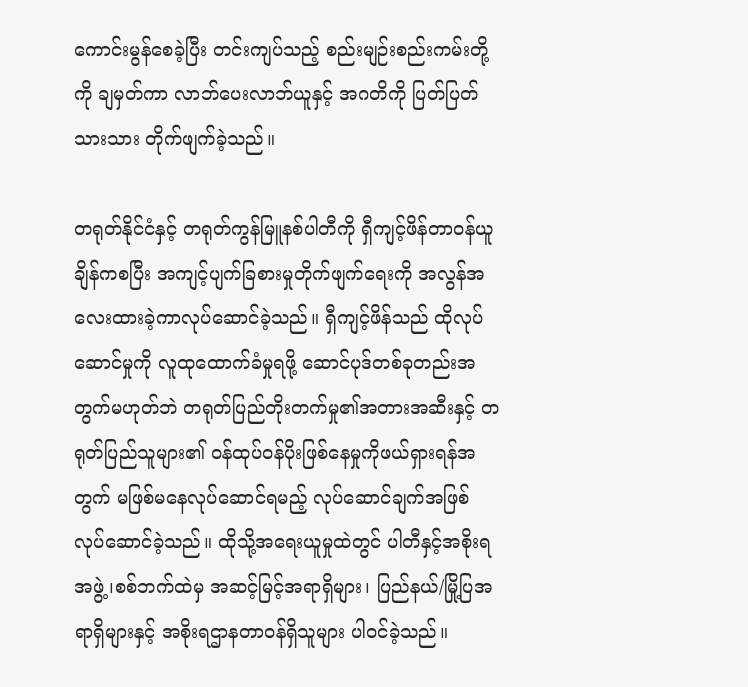ကောင်းမွန်စေခဲ့ပြီး တင်းကျပ်သည့် စည်းမျဉ်းစည်းကမ်းတို့ကို ချမှတ်ကာ လာဘ်ပေးလာဘ်ယူနှင့် အဂတိကို ပြတ်ပြတ်သားသား တိုက်ဖျက်ခဲ့သည်။

တရုတ်နိုင်ငံနှင့် တရုတ်ကွန်မြူနစ်ပါတီကို ရှီကျင့်ဖိန်တာဝန်ယူချိန်ကစပြီး အကျင့်ပျက်ခြစားမှုတိုက်ဖျက်ရေးကို အလွန်အလေးထားခဲ့ကာလုပ်ဆောင်ခဲ့သည်။ ရှီကျင့်ဖိန်သည် ထိုလုပ်ဆောင်မှုကို လူထုထောက်ခံမှုရဖို့ ဆောင်ပုဒ်တစ်ခုတည်းအတွက်မဟုတ်ဘဲ တရုတ်ပြည်တိုးတက်မှု၏အတားအဆီးနှင့် တရုတ်ပြည်သူများ၏ ဝန်ထုပ်ဝန်ပိုးဖြစ်နေမှုကိုဖယ်ရှားရန်အတွက် မဖြစ်မနေလုပ်ဆောင်ရမည့် လုပ်ဆောင်ချက်အဖြစ် လုပ်ဆောင်ခဲ့သည်။ ထိုသို့အရေးယူမှုထဲတွင် ပါတီနှင့်အစိုးရအဖွဲ့၊စစ်ဘက်ထဲမှ အဆင့်မြင့်အရာရှိများ၊ ပြည်နယ်/မြို့ပြအရာရှိများနှင့် အစိုးရဌာနတာဝန်ရှိသူများ ပါဝင်ခဲ့သည်။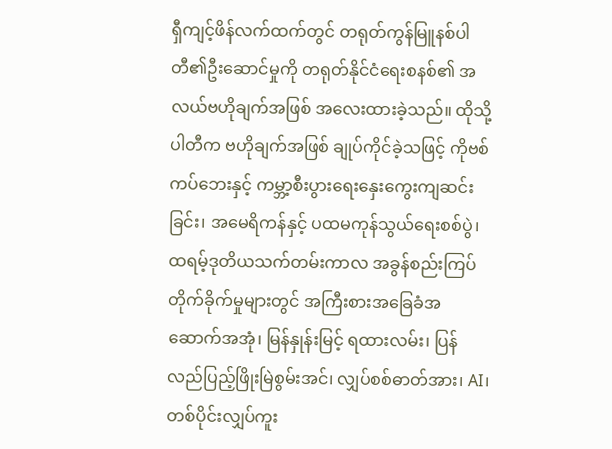ရှီကျင့်ဖိန်လက်ထက်တွင် တရုတ်ကွန်မြူနစ်ပါတီ၏ဦးဆောင်မှုကို တရုတ်နိုင်ငံရေးစနစ်၏ အလယ်ဗဟိုချက်အဖြစ် အလေးထားခဲ့သည်။ ထိုသို့ ပါတီက ဗဟိုချက်အဖြစ် ချုပ်ကိုင်ခဲ့သဖြင့် ကိုဗစ်ကပ်ဘေးနှင့် ကမ္ဘာ့စီးပွားရေးနှေးကွေးကျဆင်းခြင်း၊ အမေရိကန်နှင့် ပထမကုန်သွယ်ရေးစစ်ပွဲ၊ ထရမ့်ဒုတိယသက်တမ်းကာလ အခွန်စည်းကြပ်တိုက်ခိုက်မှုများတွင် အကြီးစားအခြေခံအဆောက်အအုံ၊ မြန်နှုန်းမြင့် ရထားလမ်း၊ ပြန်လည်ပြည့်ဖြိုးမြဲစွမ်းအင်၊ လျှပ်စစ်ဓာတ်အား၊ AI၊ တစ်ပိုင်းလျှပ်ကူး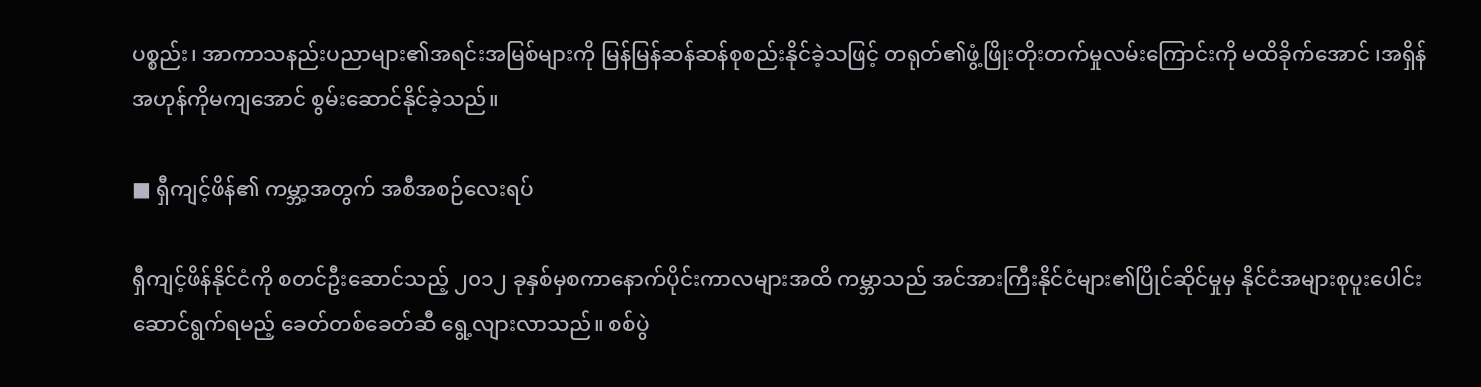ပစ္စည်း၊ အာကာသနည်းပညာများ၏အရင်းအမြစ်များကို မြန်မြန်ဆန်ဆန်စုစည်းနိုင်ခဲ့သဖြင့် တရုတ်၏ဖွံ့ဖြိုးတိုးတက်မှုလမ်းကြောင်းကို မထိခိုက်အောင် ၊အရှိန်အဟုန်ကိုမကျအောင် စွမ်းဆောင်နိုင်ခဲ့သည်။

■ ရှီကျင့်ဖိန်၏ ကမ္ဘာ့အတွက် အစီအစဉ်လေးရပ်

ရှီကျင့်ဖိန်နိုင်ငံကို စတင်ဦးဆောင်သည့် ၂၀၁၂ ခုနှစ်မှစကာနောက်ပိုင်းကာလများအထိ ကမ္ဘာသည် အင်အားကြီးနိုင်ငံများ၏ပြိုင်ဆိုင်မှုမှ နိုင်ငံအများစုပူးပေါင်းဆောင်ရွက်ရမည့် ခေတ်တစ်ခေတ်ဆီ ရွေ့လျားလာသည်။ စစ်ပွဲ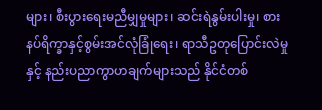များ၊ စီးပွားရေးမညီမျှမှုများ၊ ဆင်းရဲနွမ်းပါးမှု၊ စားနပ်ရိက္ခာနှင့်စွမ်းအင်လုံခြုံရေး၊ ရာသီဥတုပြောင်းလဲမှုနှင့် နည်းပညာကွာဟချက်များသည် နိုင်ငံတစ်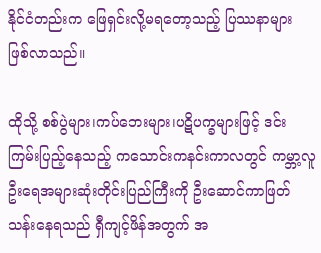နိုင်ငံတည်းက ဖြေရှင်းလို့မရတော့သည့် ပြဿနာများ ဖြစ်လာသည်။

ထိုသို့ စစ်ပွဲများ၊ကပ်ဘေးများ၊ပဋိပက္ခများဖြင့် ဒင်းကြမ်းပြည့်နေသည့် ကသောင်းကနင်းကာလတွင် ကမ္ဘာ့လူဦးရေအများဆုံးတိုင်းပြည်ကြီးကို ဦးဆောင်ကာဖြတ်သန်းနေရသည် ရှီကျင့်ဖိန်အတွက် အ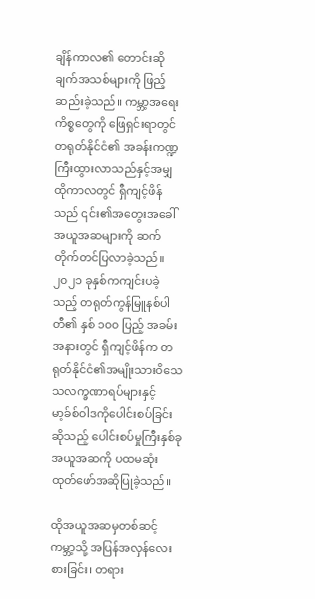ချိန်ကာလ၏ တောင်းဆိုချက်အသစ်များကို ဖြည့်ဆည်းခဲ့သည်။ ကမ္ဘာ့အရေးကိစ္စတွေကို ဖြေရှင်းရာတွင် တရုတ်နိုင်ငံ၏ အခန်းကဏ္ဍကြီးထွားလာသည်နှင့်အမျှ ထိုကာလတွင် ရှီကျင့်ဖိန်သည် ၎င်း၏အတွေးအခေါ်အယူအဆများကို ဆက်တိုက်တင်ပြလာခဲ့သည်။ ၂၀၂၁ ခုနှစ်ကကျင်းပခဲ့သည့် တရုတ်ကွန်မြူနစ်ပါတီ၏ နှစ် ၁၀၀ ပြည့် အခမ်းအနားတွင် ရှီကျင့်ဖိန်က တရုတ်နိုင်ငံ၏အမျိုးသားဝိသေသလက္ခဏာရပ်များနှင့် မာ့ခ်စ်ဝါဒကိုပေါင်းစပ်ခြင်းဆိုသည့် ပေါင်းစပ်မှုကြီးနှစ်ခုအယူအဆကို ပထမဆုံးထုတ်ဖော်အဆိုပြုခဲ့သည်။

ထိုအယူအဆမှတစ်ဆင့် ကမ္ဘာ့သို့ အပြန်အလှန်လေးစားခြင်း၊ တရား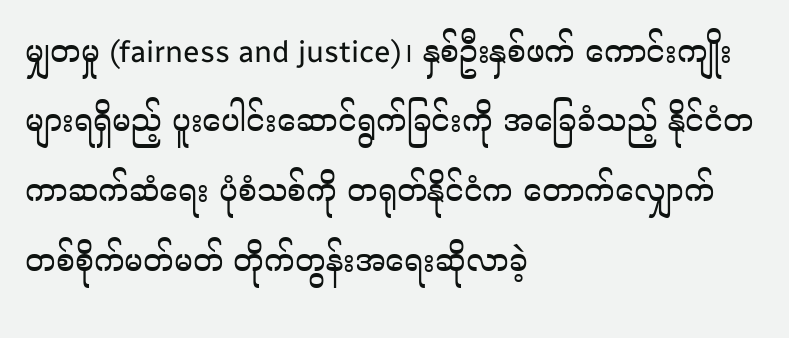မျှတမှု (fairness and justice)၊ နှစ်ဦးနှစ်ဖက် ကောင်းကျိုးများရရှိမည့် ပူးပေါင်းဆောင်ရွက်ခြင်းကို အခြေခံသည့် နိုင်ငံတကာဆက်ဆံရေး ပုံစံသစ်ကို တရုတ်နိုင်ငံက တောက်လျှောက် တစ်စိုက်မတ်မတ် တိုက်တွန်းအရေးဆိုလာခဲ့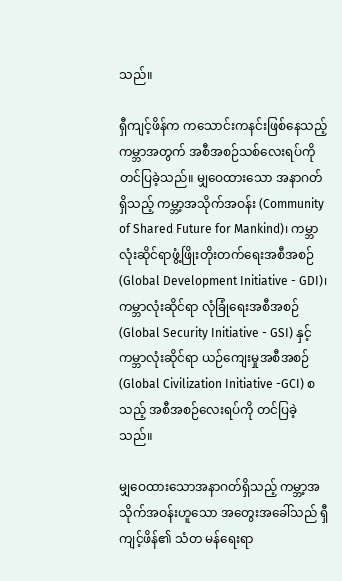သည်။

ရှီကျင့်ဖိန်က ကသောင်းကနင်းဖြစ်နေသည့် ကမ္ဘာအတွက် အစီအစဉ်သစ်လေးရပ်ကို တင်ပြခဲ့သည်။ မျှဝေထားသော အနာဂတ်ရှိသည့် ကမ္ဘာ့အသိုက်အဝန်း (Community of Shared Future for Mankind)၊ ကမ္ဘာလုံးဆိုင်ရာဖွံ့ဖြိုးတိုးတက်ရေးအစီအစဉ် (Global Development Initiative - GDI)၊ ကမ္ဘာလုံးဆိုင်ရာ လုံခြုံရေးအစီအစဉ် (Global Security Initiative - GSI) နှင့် ကမ္ဘာလုံးဆိုင်ရာ ယဉ်ကျေးမှုအစီအစဉ် (Global Civilization Initiative -GCI) စသည့် အစီအစဉ်လေးရပ်ကို တင်ပြခဲ့သည်။

မျှဝေထားသောအနာဂတ်ရှိသည့် ကမ္ဘာ့အသိုက်အဝန်းဟူသော အတွေးအခေါ်သည် ရှီကျင့်ဖိန်၏ သံတ မန်ရေးရာ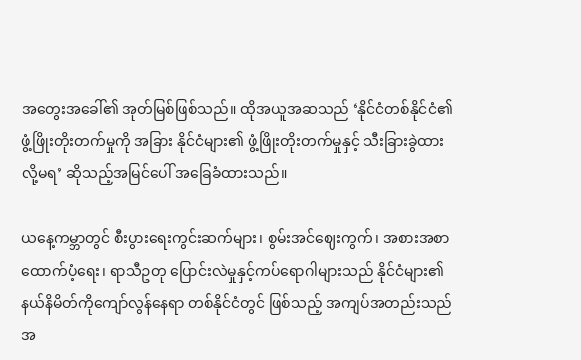အတွေးအခေါ်၏ အုတ်မြစ်ဖြစ်သည်။ ထိုအယူအဆသည် ‘နိုင်ငံတစ်နိုင်ငံ၏ ဖွံ့ဖြိုးတိုးတက်မှုကို အခြား နိုင်ငံများ၏ ဖွံ့ဖြိုးတိုးတက်မှုနှင့် သီးခြားခွဲထားလို့မရ’ ဆိုသည့်အမြင်ပေါ် အခြေခံထားသည်။

ယနေ့ကမ္ဘာတွင် စီးပွားရေးကွင်းဆက်များ၊ စွမ်းအင်ဈေးကွက်၊ အစားအစာထောက်ပံ့ရေး၊ ရာသီဥတု ပြောင်းလဲမှုနှင့်ကပ်ရောဂါများသည် နိုင်ငံများ၏နယ်နိမိတ်ကိုကျော်လွန်နေရာ တစ်နိုင်ငံတွင် ဖြစ်သည့် အကျပ်အတည်းသည် အ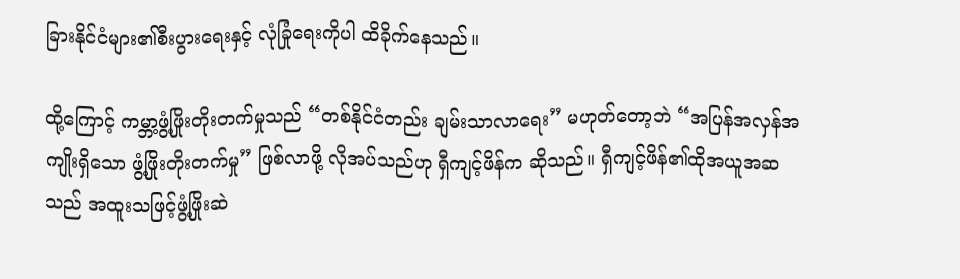ခြားနိုင်ငံများ၏စီးပွားရေးနှင့် လုံခြုံရေးကိုပါ ထိခိုက်နေသည်။

ထို့ကြောင့် ကမ္ဘာ့ဖွံ့ဖြိုးတိုးတက်မှုသည် “တစ်နိုင်ငံတည်း ချမ်းသာလာရေး” မဟုတ်တော့ဘဲ “အပြန်အလှန်အကျိုးရှိသော ဖွံ့ဖြိုးတိုးတက်မှု” ဖြစ်လာဖို့ လိုအပ်သည်ဟု ရှီကျင့်ဖိန်က ဆိုသည်။ ရှီကျင့်ဖိန်၏ထိုအယူအဆသည် အထူးသဖြင့်ဖွံ့ဖြိုးဆဲ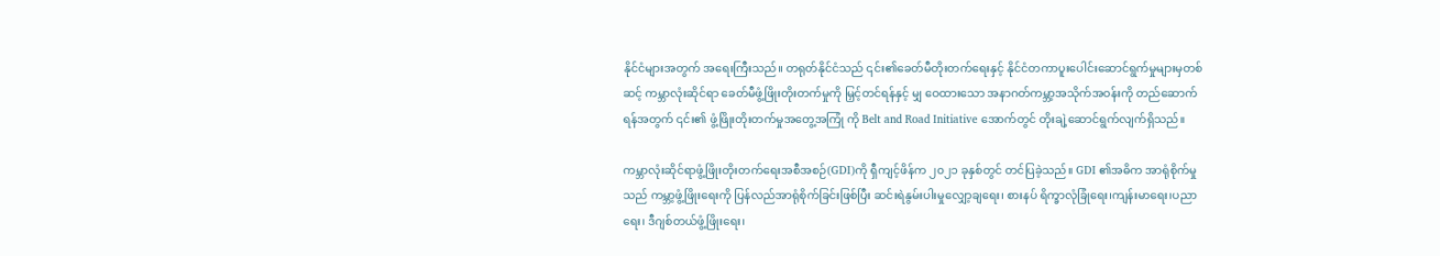နိုင်ငံများအတွက် အရေးကြီးသည်။ တရုတ်နိုင်ငံသည် ၎င်း၏ခေတ်မီတိုးတက်ရေးနှင့် နိုင်ငံတကာပူးပေါင်းဆောင်ရွက်မှုများမှတစ်ဆင့် ကမ္ဘာလုံးဆိုင်ရာ ခေတ်မီဖွံ့ဖြိုးတိုးတက်မှုကို မြှင့်တင်ရန်နှင့် မျှ ဝေထားသော အနာဂတ်ကမ္ဘာ့အသိုက်အဝန်းကို တည်ဆောက်ရန်အတွက် ၎င်း၏ ဖွံ့ဖြိုးတိုးတက်မှုအတွေ့အကြုံ ကို Belt and Road Initiative အောက်တွင် တိုးချဲ့ဆောင်ရွက်လျက်ရှိသည်။

ကမ္ဘာလုံးဆိုင်ရာဖွံ့ဖြိုးတိုးတက်ရေးအစီအစဉ်(GDI)ကို ရှီကျင့်ဖိန်က ၂၀၂၁ ခုနှစ်တွင် တင်ပြခဲ့သည်။ GDI ၏အဓိက အာရုံစိုက်မှုသည် ကမ္ဘာ့ဖွံ့ဖြိုးရေးကို ပြန်လည်အာရုံစိုက်ခြင်းဖြစ်ပြီး ဆင်းရဲနွမ်းပါးမှုလျှော့ချရေး၊ စားနပ် ရိက္ခာလုံခြုံရေး၊ကျန်းမာရေး၊ပညာရေး၊ ဒီဂျစ်တယ်ဖွံ့ဖြိုးရေး၊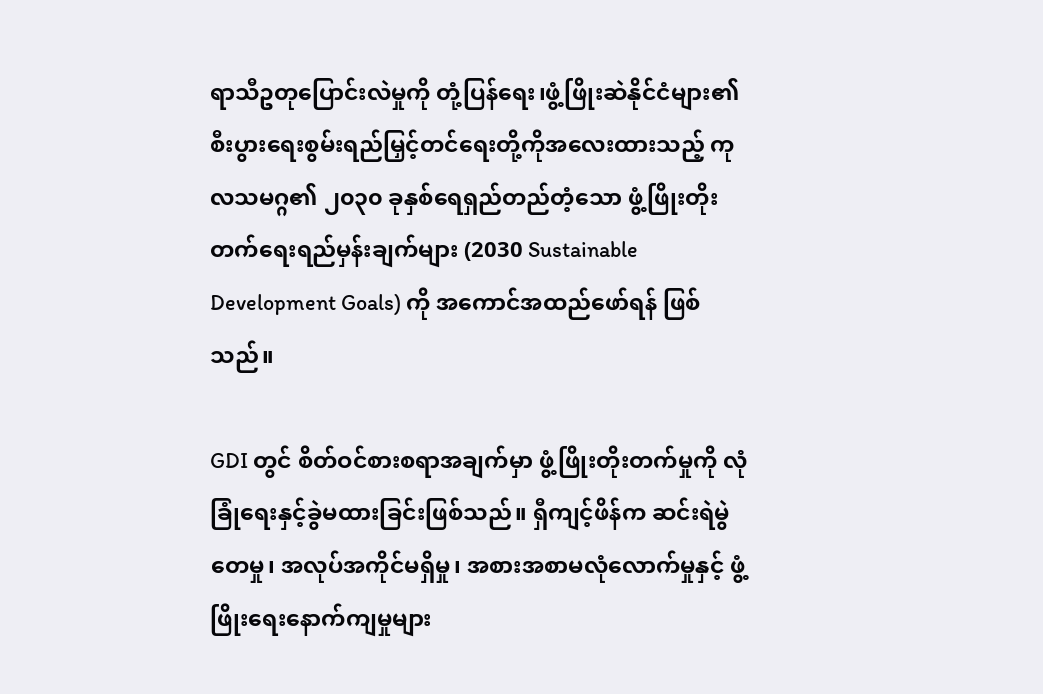ရာသီဥတုပြောင်းလဲမှုကို တုံ့ပြန်ရေး၊ဖွံ့ဖြိုးဆဲနိုင်ငံများ၏ စီးပွားရေးစွမ်းရည်မြှင့်တင်ရေးတို့ကိုအလေးထားသည့် ကုလသမဂ္ဂ၏ ၂၀၃၀ ခုနှစ်ရေရှည်တည်တံ့သော ဖွံ့ဖြိုးတိုးတက်ရေးရည်မှန်းချက်များ (2030 Sustainable Development Goals) ကို အကောင်အထည်ဖော်ရန် ဖြစ်သည်။

GDI တွင် စိတ်ဝင်စားစရာအချက်မှာ ဖွံ့ဖြိုးတိုးတက်မှုကို လုံခြုံရေးနှင့်ခွဲမထားခြင်းဖြစ်သည်။ ရှီကျင့်ဖိန်က ဆင်းရဲမွဲတေမှု၊ အလုပ်အကိုင်မရှိမှု၊ အစားအစာမလုံလောက်မှုနှင့် ဖွံ့ဖြိုးရေးနောက်ကျမှုများ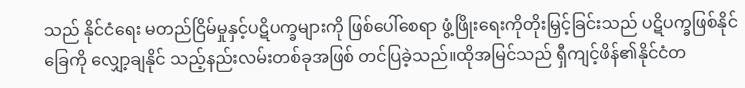သည် နိုင်ငံရေး မတည်ငြိမ်မှုနှင့်ပဋိပက္ခများကို ဖြစ်ပေါ်စေရာ ဖွံ့ဖြိုးရေးကိုတိုးမြှင့်ခြင်းသည် ပဋိပက္ခဖြစ်နိုင်ခြေကို လျှော့ချနိုင် သည့်နည်းလမ်းတစ်ခုအဖြစ် တင်ပြခဲ့သည်။ထိုအမြင်သည် ရှီကျင့်ဖိန်၏နိုင်ငံတ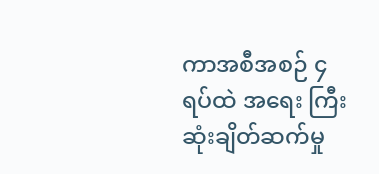ကာအစီအစဉ် ၄ ရပ်ထဲ အရေး ကြီးဆုံးချိတ်ဆက်မှု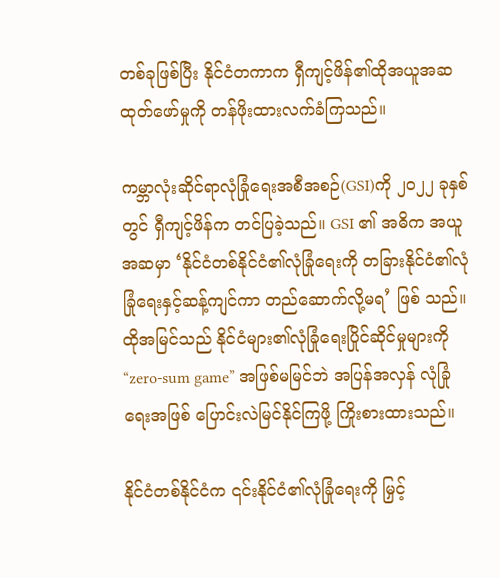တစ်ခုဖြစ်ပြီး နိုင်ငံတကာက ရှီကျင့်ဖိန်၏ထိုအယူအဆထုတ်ဖော်မှုကို တန်ဖိုးထားလက်ခံကြသည်။

ကမ္ဘာလုံးဆိုင်ရာလုံခြုံရေးအစီအစဉ်(GSI)ကို ၂၀၂၂ ခုနှစ်တွင် ရှီကျင့်ဖိန်က တင်ပြခဲ့သည်။ GSI ၏ အဓိက အယူအဆမှာ ‘နိုင်ငံတစ်နိုင်ငံ၏လုံခြုံရေးကို တခြားနိုင်ငံ၏လုံခြုံရေးနှင့်ဆန့်ကျင်ကာ တည်ဆောက်လို့မရ’ ဖြစ် သည်။ထိုအမြင်သည် နိုင်ငံများ၏လုံခြုံရေးပြိုင်ဆိုင်မှုများကို “zero-sum game” အဖြစ်မမြင်ဘဲ အပြန်အလှန် လုံခြုံရေးအဖြစ် ပြောင်းလဲမြင်နိုင်ကြဖို့ ကြိုးစားထားသည်။

နိုင်ငံတစ်နိုင်ငံက ၎င်းနိုင်ငံ၏လုံခြုံရေးကို မြှင့်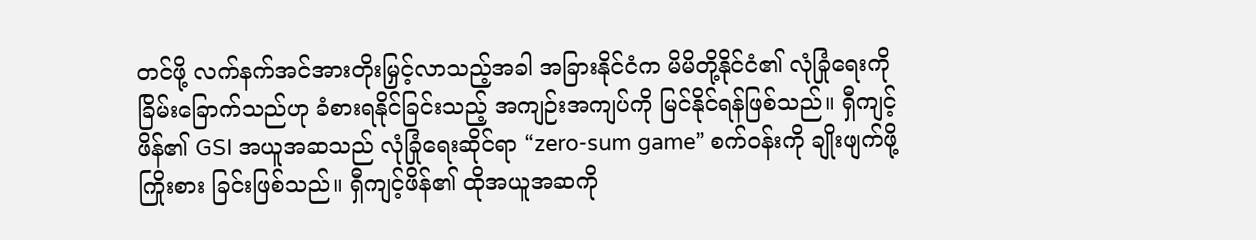တင်ဖို့ လက်နက်အင်အားတိုးမြှင့်လာသည့်အခါ အခြားနိုင်ငံက မိမိတို့နိုင်ငံ၏ လုံခြုံရေးကို ခြိမ်းခြောက်သည်ဟု ခံစားရနိုင်ခြင်းသည့် အကျဉ်းအကျပ်ကို မြင်နိုင်ရန်ဖြစ်သည်။ ရှီကျင့်ဖိန်၏ GSI အယူအဆသည် လုံခြုံရေးဆိုင်ရာ “zero-sum game” စက်ဝန်းကို ချိုးဖျက်ဖို့ ကြိုးစား ခြင်းဖြစ်သည်။ ရှီကျင့်ဖိန်၏ ထိုအယူအဆကို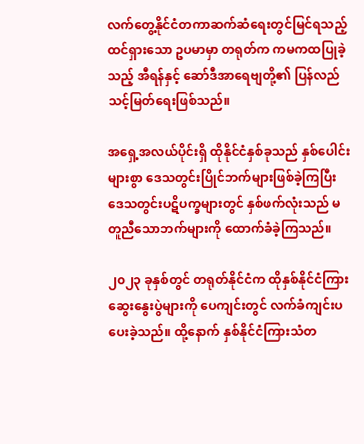လက်တွေ့နိုင်ငံတကာဆက်ဆံရေးတွင်မြင်ရသည့် ထင်ရှားသော ဥပမာမှာ တရုတ်က ကမကထပြုခဲ့သည့် အီရန်နှင့် ဆော်ဒီအာရေဗျတို့၏ ပြန်လည်သင့်မြတ်ရေးဖြစ်သည်။

အရှေ့အလယ်ပိုင်းရှိ ထိုနိုင်ငံနှစ်ခုသည် နှစ်ပေါင်းများစွာ ဒေသတွင်းပြိုင်ဘက်များဖြစ်ခဲ့ကြပြီး ဒေသတွင်းပဋိပက္ခများတွင် နှစ်ဖက်လုံးသည် မတူညီသောဘက်များကို ထောက်ခံခဲ့ကြသည်။

၂၀၂၃ ခုနှစ်တွင် တရုတ်နိုင်ငံက ထိုနှစ်နိုင်ငံကြားဆွေးနွေးပွဲများကို ပေကျင်းတွင် လက်ခံကျင်းပပေးခဲ့သည်။ ထို့နောက် နှစ်နိုင်ငံကြားသံတ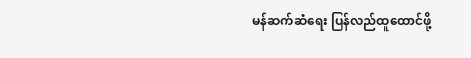မန်ဆက်ဆံရေး ပြန်လည်ထူထောင်ဖို့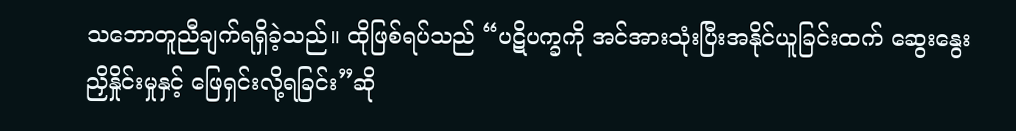သဘောတူညီချက်ရရှိခဲ့သည်။ ထိုဖြစ်ရပ်သည် “ပဋိပက္ခကို အင်အားသုံးပြီးအနိုင်ယူခြင်းထက် ဆွေးနွေးညှိနှိုင်းမှုနှင့် ဖြေရှင်းလို့ရခြင်း”ဆို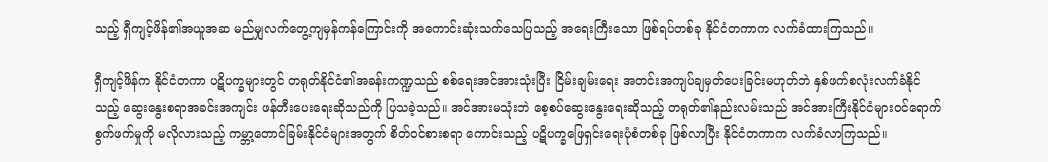သည့် ရှီကျင့်ဖိန်၏အယူအဆ မည်မျှလက်တွေ့ကျမှန်ကန်ကြောင်းကို အကောင်းဆုံးသက်သေပြသည့် အရေးကြီးသော ဖြစ်ရပ်တစ်ခု နိုင်ငံတကာက လက်ခံထားကြသည်။

ရှီကျင့်ဖိန်က နိုင်ငံတကာ ပဋိပက္ခများတွင် တရုတ်နိုင်ငံ၏အခန်းကဏ္ဍသည် စစ်ရေးအင်အားသုံးပြီး ငြိမ်းချမ်းရေး အတင်းအကျပ်ချမှတ်ပေးခြင်းမဟုတ်ဘဲ နှစ်ဖက်စလုံးလက်ခံနိုင်သည့် ဆွေးနွေးစရာအခင်းအကျင်း ဖန်တီးပေးရေးဆိုသည်ကို ပြသခဲ့သည်။ အင်အားမသုံးဘဲ စေ့စပ်ဆွေးနွေးရေးဆိုသည့် တရုတ်၏နည်းလမ်းသည် အင်အားကြီးနိုင်ငံများဝင်ရောက်စွက်ဖက်မှုကို မလိုလားသည့် ကမ္ဘာ့တောင်ခြမ်းနိုင်ငံများအတွက် စိတ်ဝင်စားစရာ ကောင်းသည့် ပဋိပက္ခဖြေရှင်းရေးပုံစံတစ်ခု ဖြစ်လာပြီး နိုင်ငံတကာက လက်ခံလာကြသည်။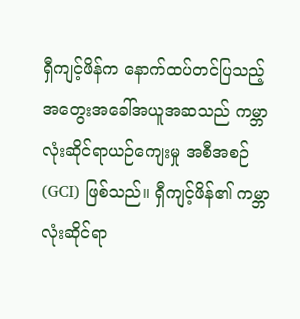ရှီကျင့်ဖိန်က နောက်ထပ်တင်ပြသည့် အတွေးအခေါ်အယူအဆသည် ကမ္ဘာလုံးဆိုင်ရာယဉ်ကျေးမှု အစီအစဉ်(GCI) ဖြစ်သည်။ ရှီကျင့်ဖိန်၏ ကမ္ဘာလုံးဆိုင်ရာ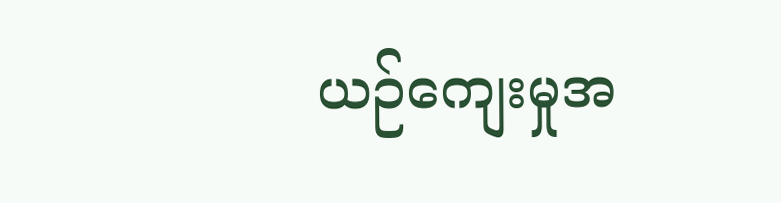ယဉ်ကျေးမှုအ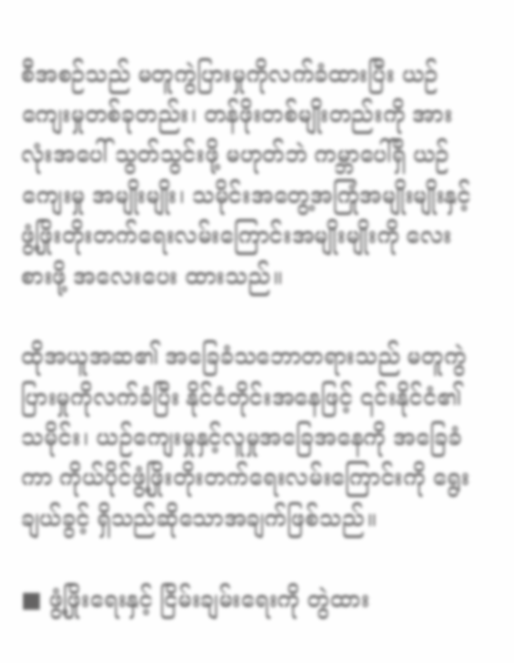စီအစဉ်သည် မတူကွဲပြားမှုကိုလက်ခံထားပြီး ယဉ်ကျေးမှုတစ်ခုတည်း၊ တန်ဖိုးတစ်မျိုးတည်းကို အားလုံးအပေါ် သွတ်သွင်းဖို့ မဟုတ်ဘဲ ကမ္ဘာပေါ်ရှိ ယဉ်ကျေးမှု အမျိုးမျိုး၊ သမိုင်းအတွေ့အကြုံအမျိုးမျိုးနှင့် ဖွံ့ဖြိုးတိုးတက်ရေးလမ်းကြောင်းအမျိုးမျိုးကို လေးစားဖို့ အလေးပေး ထားသည်။

ထိုအယူအဆ၏ အခြေခံသဘောတရားသည် မတူကွဲပြားမှုကိုလက်ခံပြီး နိုင်ငံတိုင်းအနေဖြင့် ၎င်းနိုင်ငံ၏ သမိုင်း၊ ယဉ်ကျေးမှုနှင့်လူမှုအခြေအနေကို အခြေခံကာ ကိုယ်ပိုင်ဖွံ့ဖြိုးတိုးတက်ရေးလမ်းကြောင်းကို ရွေးချယ်ခွင့် ရှိသည်ဆိုသောအချက်ဖြစ်သည်။

■ ဖွံ့ဖြိုးရေးနှင့် ငြိမ်းချမ်းရေးကို တွဲထား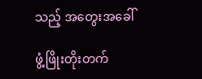သည့် အတွေးအခေါ်

ဖွံ့ဖြိုးတိုးတက်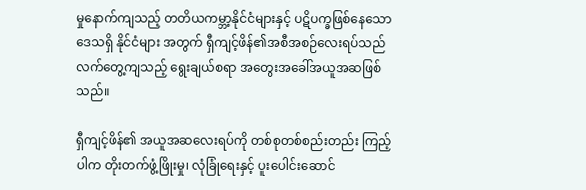မှုနောက်ကျသည့် တတိယကမ္ဘာ့နိုင်ငံများနှင့် ပဋိပက္ခဖြစ်နေသော ဒေသရှိ နိုင်ငံများ အတွက် ရှီကျင့်ဖိန်၏အစီအစဉ်လေးရပ်သည် လက်တွေ့ကျသည့် ရွေးချယ်စရာ အတွေးအခေါ်အယူအဆဖြစ်သည်။

ရှီကျင့်ဖိန်၏ အယူအဆလေးရပ်ကို တစ်စုတစ်စည်းတည်း ကြည့်ပါက တိုးတက်ဖွံ့ဖြိုးမှု၊ လုံခြုံရေးနှင့် ပူးပေါင်းဆောင်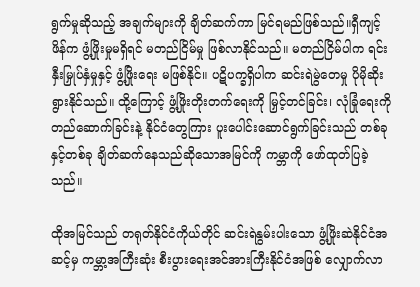ရွက်မှုဆိုသည့် အချက်များကို ချိတ်ဆက်ကာ မြင်ရမည်ဖြစ်သည်။ရှီကျင့်ဖိန်က ဖွံ့ဖြိုးမှုမရှိရင် မတည်ငြိမ်မှု ဖြစ်လာနိုင်သည်။ မတည်ငြိမ်ပါက ရင်းနှီးမြှုပ်နှံမှုနှင့် ဖွံ့ဖြိုးရေး မဖြစ်နိုင်။ ပဋိပက္ခရှိပါက ဆင်းရဲမွဲတေမှု ပိုမိုဆိုးရွားနိုင်သည်။ ထို့ကြောင့် ဖွံ့ဖြိုးတိုးတက်ရေးကို မြှင့်တင်ခြင်း၊ လုံခြုံရေးကို တည်ဆောက်ခြင်းနဲ့ နိုင်ငံတွေကြား ပူးပေါင်းဆောင်ရွက်ခြင်းသည် တစ်ခုနှင့်တစ်ခု ချိတ်ဆက်နေသည်ဆိုသောအမြင်ကို ကမ္ဘာကို ဖော်ထုတ်ပြခဲ့သည်။

ထိုအမြင်သည် တရုတ်နိုင်ငံကိုယ်တိုင် ဆင်းရဲနွမ်းပါးသော ဖွံ့ဖြိုးဆဲနိုင်ငံအဆင့်မှ ကမ္ဘာ့အကြီးဆုံး စီးပွားရေးအင်အားကြီးနိုင်ငံအဖြစ် လျှောက်လာ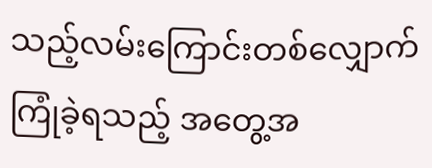သည့်လမ်းကြောင်းတစ်လျှောက်ကြုံခဲ့ရသည့် အတွေ့အ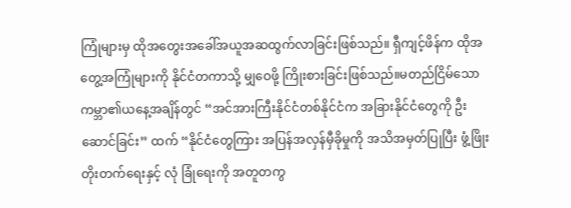ကြုံများမှ ထိုအတွေးအခေါ်အယူအဆထွက်လာခြင်းဖြစ်သည်။ ရှီကျင့်ဖိန်က ထိုအတွေ့အကြုံများကို နိုင်ငံတကာသို့ မျှဝေဖို့ ကြိုးစားခြင်းဖြစ်သည်။မတည်ငြိမ်သော ကမ္ဘာ၏ယနေ့အချိန်တွင် “အင်အားကြီးနိုင်ငံတစ်နိုင်ငံက အခြားနိုင်ငံတွေကို ဦးဆောင်ခြင်း” ထက် “နိုင်ငံတွေကြား အပြန်အလှန်မှီခိုမှုကို အသိအမှတ်ပြုပြီး ဖွံ့ဖြိုးတိုးတက်ရေးနှင့် လုံ ခြုံရေးကို အတူတကွ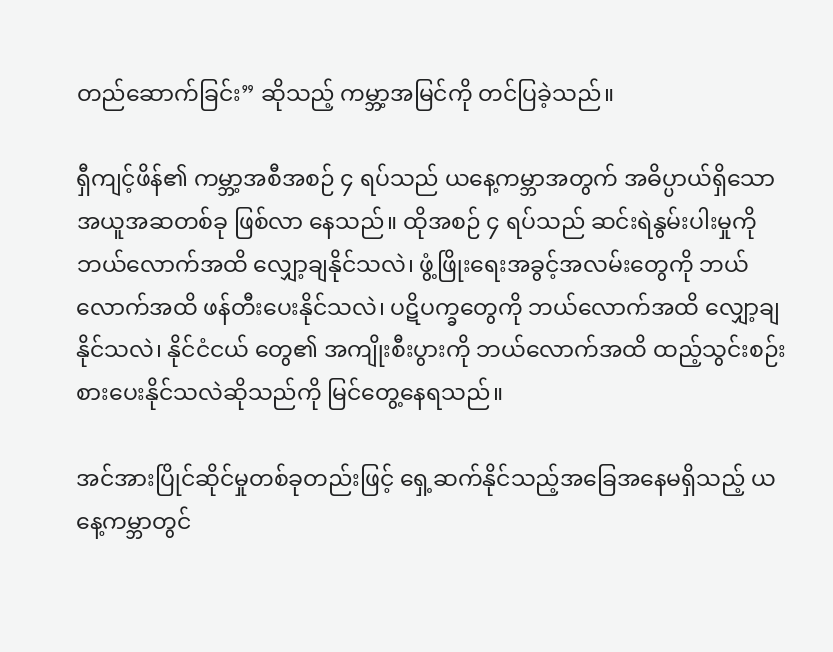တည်ဆောက်ခြင်း” ဆိုသည့် ကမ္ဘာ့အမြင်ကို တင်ပြခဲ့သည်။

ရှီကျင့်ဖိန်၏ ကမ္ဘာ့အစီအစဉ် ၄ ရပ်သည် ယနေ့ကမ္ဘာအတွက် အဓိပ္ပာယ်ရှိသော အယူအဆတစ်ခု ဖြစ်လာ နေသည်။ ထိုအစဉ် ၄ ရပ်သည် ဆင်းရဲနွမ်းပါးမှုကို ဘယ်လောက်အထိ လျှော့ချနိုင်သလဲ၊ ဖွံ့ဖြိုးရေးအခွင့်အလမ်းတွေကို ဘယ်လောက်အထိ ဖန်တီးပေးနိုင်သလဲ၊ ပဋိပက္ခတွေကို ဘယ်လောက်အထိ လျှော့ချနိုင်သလဲ၊ နိုင်ငံငယ် တွေ၏ အကျိုးစီးပွားကို ဘယ်လောက်အထိ ထည့်သွင်းစဉ်းစားပေးနိုင်သလဲဆိုသည်ကို မြင်တွေ့နေရသည်။

အင်အားပြိုင်ဆိုင်မှုတစ်ခုတည်းဖြင့် ရှေ့ဆက်နိုင်သည့်အခြေအနေမရှိသည့် ယနေ့ကမ္ဘာတွင်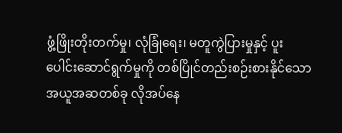ဖွံ့ဖြိုးတိုးတက်မှု၊ လုံခြုံရေး၊ မတူကွဲပြားမှုနှင့် ပူးပေါင်းဆောင်ရွက်မှုကို တစ်ပြိုင်တည်းစဉ်းစားနိုင်သော အယူအဆတစ်ခု လိုအပ်နေ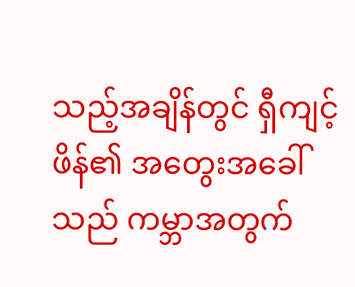သည့်အချိန်တွင် ရှီကျင့်ဖိန်၏ အတွေးအခေါ်သည် ကမ္ဘာအတွက်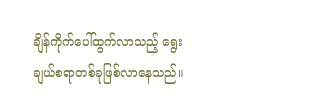ချိန်ကိုက်ပေါ်ထွက်လာသည့် ရွေးချယ်စရာတစ်ခုဖြစ်လာနေသည်။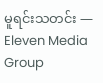မူရင်းသတင်း — Eleven Media Group